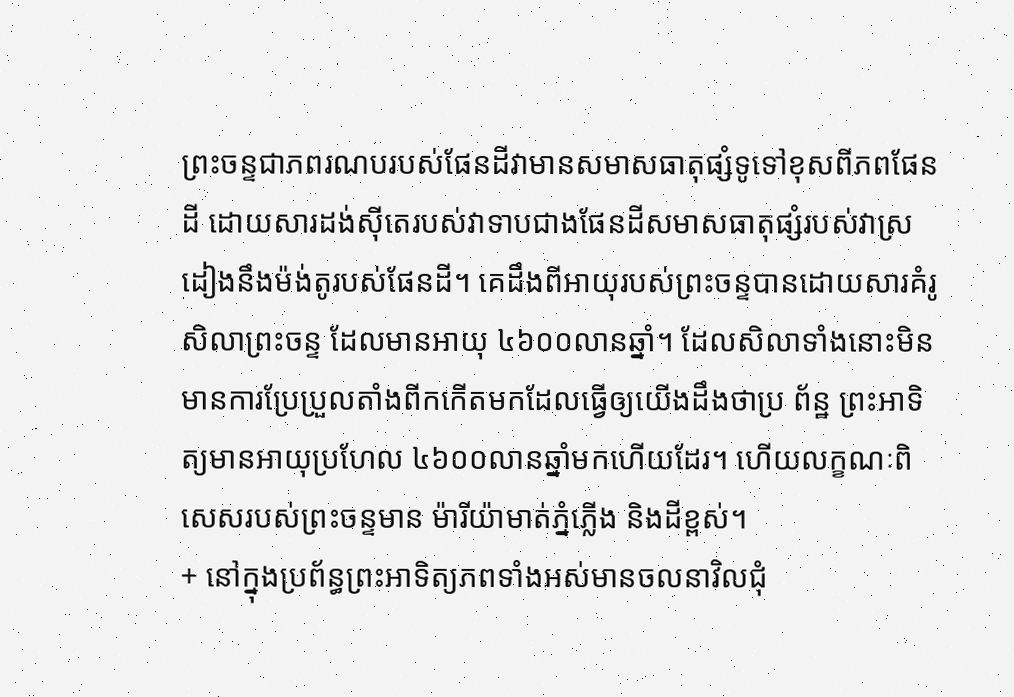ព្រះចន្ទជាភពរណបរបស់ផែនដីវាមានសមាសធាតុផ្សំទូទៅខុសពីភពផែនដី ដោយសារដង់ស៊ីតេរបស់វាទាបជាងផែនដីសមាសធាតុផ្សំរបស់វាស្រដៀងនឹងម៉ង់តូរបស់ផែនដី។ គេដឹងពីអាយុរបស់ព្រះចន្ទបានដោយសារគំរូសិលាព្រះចន្ទ ដែលមានអាយុ ៤៦០០លានឆ្នាំ។ ដែលសិលាទាំងនោះមិនមានការប្រែប្រួលតាំងពីកកើតមកដែលធ្វើឲ្យយើងដឹងថាប្រ ព័ន្ឋ ព្រះអាទិត្យមានអាយុប្រហែល ៤៦០០លានឆ្នាំមកហើយដែរ។ ហើយលក្ខណៈពិសេសរបស់ព្រះចន្ទមាន ម៉ារីយ៉ាមាត់ភ្នំភ្លើង និងដីខ្ពស់។
+ នៅក្នុងប្រព័ន្ធព្រះអាទិត្យភពទាំងអស់មានចលនាវិលជុំ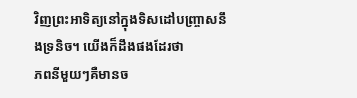វិញព្រះអាទិត្យនៅក្នុងទិសដៅបញ្ច្រាសនឹងទ្រនិច។ យើងក៏ដឹងផងដែរថា
ភពនីមួយៗគឺមានច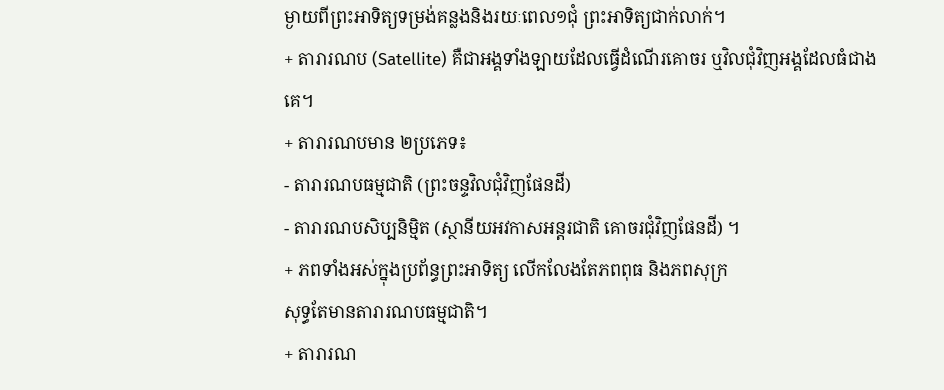ម្ងាយពីព្រះអាទិត្យទម្រង់គន្លងនិងរយៈពេល១ជុំ ព្រះអាទិត្យជាក់លាក់។
+ តារារណប (Satellite) គឺជាអង្គទាំងឡាយដែលធ្វើដំណើរគោចរ ឬវិលជុំវិញអង្គដែលធំជាងគេ។
+ តារារណបមាន ២ប្រភេទ៖
- តារារណបធម្មជាតិ (ព្រះចន្ទវិលជុំវិញផែនដី)
- តារារណបសិប្បនិម្មិត (ស្ថានីយអវកាសអន្តរជាតិ គោចរជុំវិញផែនដី) ។
+ ភពទាំងអស់ក្នុងប្រព័ន្ធព្រះអាទិត្យ លើកលែងតែភពពុធ និងភពសុក្រ
សុទ្ធតែមានតារារណបធម្មជាតិ។
+ តារារណ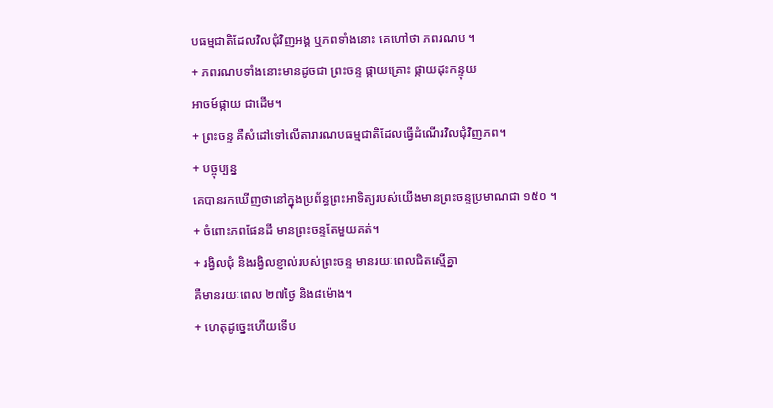បធម្មជាតិដែលវិលជុំវិញអង្គ ឬភពទាំងនោះ គេហៅថា ភពរណប ។
+ ភពរណបទាំងនោះមានដូចជា ព្រះចន្ទ ផ្កាយគ្រោះ ផ្កាយដុះកន្ទុយ
អាចម៍ផ្កាយ ជាដើម។
+ ព្រះចន្ទ គឺសំដៅទៅលើតារារណបធម្មជាតិដែលធ្វើដំណើរវិលជុំវិញភព។
+ បច្ចុប្បន្ន
គេបានរកឃើញថានៅក្នុងប្រព័ន្ធព្រះអាទិត្យរបស់យើងមានព្រះចន្ទប្រមាណជា ១៥០ ។
+ ចំពោះភពផែនដី មានព្រះចន្ទតែមួយគត់។
+ រង្វិលជុំ និងរង្វិលខ្ញាល់របស់ព្រះចន្ទ មានរយៈពេលជិតស្មើគ្នា
គឺមានរយៈពេល ២៧ថ្ងៃ និង៨ម៉ោង។
+ ហេតុដូច្នេះហើយទើប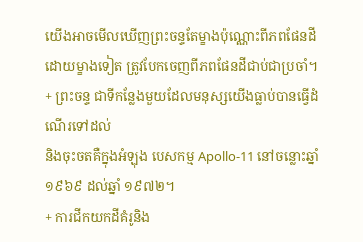យើងអាចមើលឃើញព្រះចន្ទតែម្ខាងប៉ុណ្ណោះពីភពផែនដី ដោយម្ខាងទៀត ត្រូវបែកចេញពីភពផែនដីជាប់ជាប្រចាំ។
+ ព្រះចន្ទ ជាទីកន្លែងមួយដែលមនុស្សយើងធ្លាប់បានធ្វើដំណើរទៅដល់
និងចុះចតគឺក្នុងអំឡុង បេសកម្ម Apollo-11 នៅចន្លោះឆ្នាំ១៩៦៩ ដល់ឆ្នាំ ១៩៧២។
+ ការជីកយកដីគំរូនិង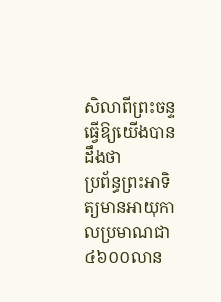សិលាពីព្រះចន្ទធ្វើឱ្យយើងបានដឹងថា
ប្រព័ន្ធព្រះអាទិត្យមានអាយុកាលប្រមាណជា ៤៦០០លាន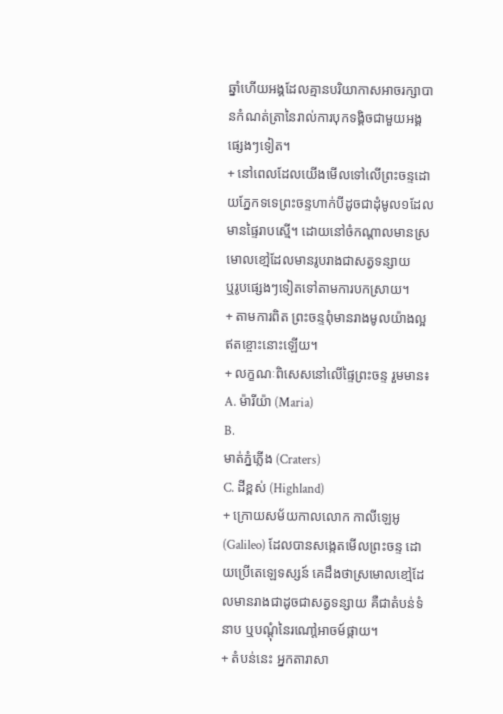ឆ្នាំហើយអង្គដែលគ្មានបរិយាកាសអាចរក្សាបានកំណត់ត្រានៃរាល់ការបុកទង្គិចជាមួយអង្គផ្សេងៗទៀត។
+ នៅពេលដែលយើងមើលទៅលើព្រះចន្ទដោយភ្នែកទទេព្រះចន្ទហាក់បីដូចជាដុំមូល១ដែលមានផ្ទៃរាបស្មើ។ ដោយនៅចំកណ្តាលមានស្រមោលខៅ្មដែលមានរូបរាងជាសត្វទន្សាយ
ឬរូបផ្សេងៗទៀតទៅតាមការបកស្រាយ។
+ តាមការពិត ព្រះចន្ទពុំមានរាងមូលយ៉ាងល្អឥតខ្ចោះនោះឡើយ។
+ លក្ខណៈពិសេសនៅលើផ្ទៃព្រះចន្ទ រួមមាន៖
A. ម៉ារីយ៉ា (Maria)
B.
មាត់ភ្នំភ្លើង (Craters)
C. ដីខ្ពស់ (Highland)
+ ក្រោយសម័យកាលលោក កាលីឡេអូ (Galileo) ដែលបានសង្កេតមើលព្រះចន្ទ ដោយប្រើតេឡេទស្សន៍ គេដឹងថាស្រមោលខៅ្មដែលមានរាងជាដូចជាសត្វទន្សាយ គឺជាតំបន់ទំនាប ឬបណ្តុំនៃរណៅ្តអាចម៍ផ្កាយ។
+ តំបន់នេះ អ្នកតារាសា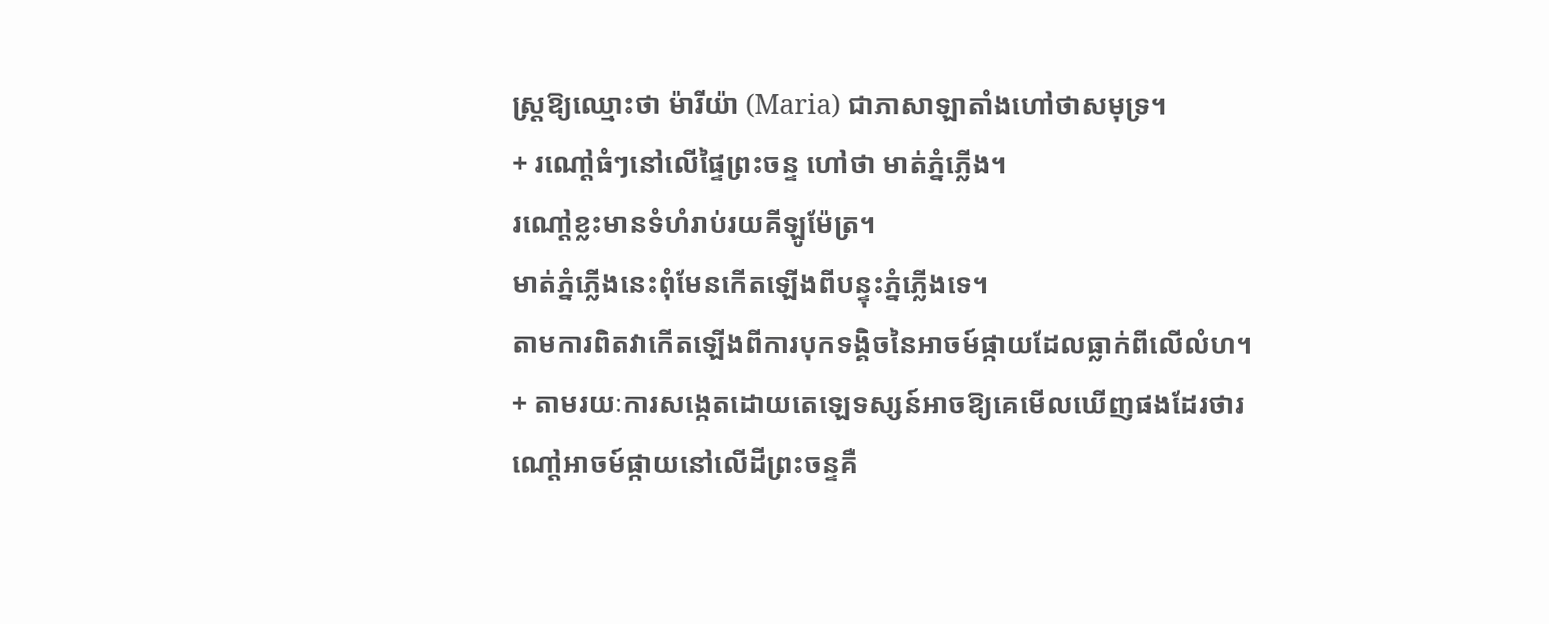ស្ត្រឱ្យឈ្មោះថា ម៉ារីយ៉ា (Maria) ជាភាសាឡាតាំងហៅថាសមុទ្រ។
+ រណៅ្តធំៗនៅលើផ្ទៃព្រះចន្ទ ហៅថា មាត់ភ្នំភ្លើង។
រណៅ្តខ្លះមានទំហំរាប់រយគីឡូម៉ែត្រ។
មាត់ភ្នំភ្លើងនេះពុំមែនកើតឡើងពីបន្ទុះភ្នំភ្លើងទេ។
តាមការពិតវាកើតឡើងពីការបុកទង្គិចនៃអាចម៍ផ្កាយដែលធ្លាក់ពីលើលំហ។
+ តាមរយៈការសង្កេតដោយតេឡេទស្សន៍អាចឱ្យគេមើលឃើញផងដែរថារណៅ្តអាចម៍ផ្កាយនៅលើដីព្រះចន្ទគឺ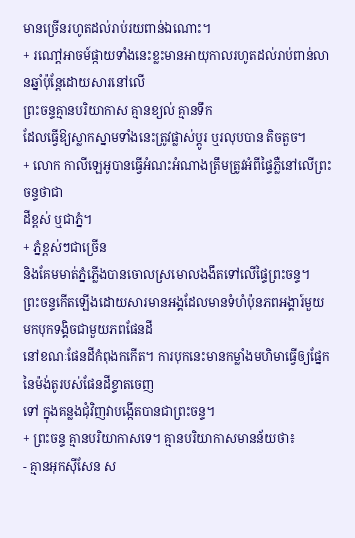មានច្រើនរហូតដល់រាប់រយពាន់ឯណោះ។
+ រណៅ្តអាចម៍ផ្កាយទាំងនេះខ្លះមានអាយុកាលរហូតដល់រាប់ពាន់លានឆ្នាំប៉ុន្តែដោយសារនៅលើ
ព្រះចន្ទគ្មានបរិយាកាស គ្មានខ្យល់ គ្មានទឹក
ដែលធ្វើឱ្យស្លាកស្នាមទាំងនេះត្រូវផ្លាស់ប្តូរ ឬរលុបបាន តិចតួច។
+ លោក កាលីឡេអូបានធ្វើអំណះអំណាងត្រឹមត្រូវអំពីផ្ទៃភ្លឺនៅលើព្រះចន្ទថាជា
ដីខ្ពស់ ឬជាភ្នំ។
+ ភ្នំខ្ពស់ៗជាច្រើន
និងគែមមាត់ភ្នំភ្លើងបានចោលស្រមោលងងឹតទៅលើផ្ទៃព្រះចន្ទ។
ព្រះចន្ទកើតឡើងដោយសារមានអង្គដែលមានទំហំប៉ុនភពអង្គារ៍មួយមកបុកទង្គិចជាមួយភពផែនដី
នៅខណៈផែនដីកំពុងកកើត។ ការបុកនេះមានកម្លាំងមហិមាធ្វើឲ្យផ្នែកនៃម៉ង់តូរបស់ផែនដីខ្ទាតចេញ
ទៅ ក្នុងគន្លងជុំវិញវាបង្កើតបានជាព្រះចន្ទ។
+ ព្រះចន្ទ គ្មានបរិយាកាសទេ។ គ្មានបរិយាកាសមានន័យថា៖
- គ្មានអុកស៊ីសែន ស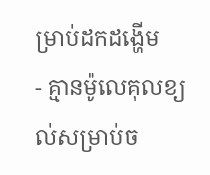ម្រាប់ដកដង្ហើម
- គ្មានម៉ូលេគុលខ្យល់សម្រាប់ច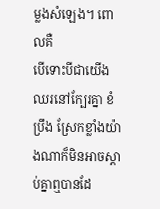ម្លងសំឡេង។ ពោលគឺ
បើទោះបីជាយើងឈរនៅក្បែរគ្នា ខំប្រឹង ស្រែកខ្លាំងយ៉ាងណាក៏មិនអាចស្តាប់គ្នាឮបានដែ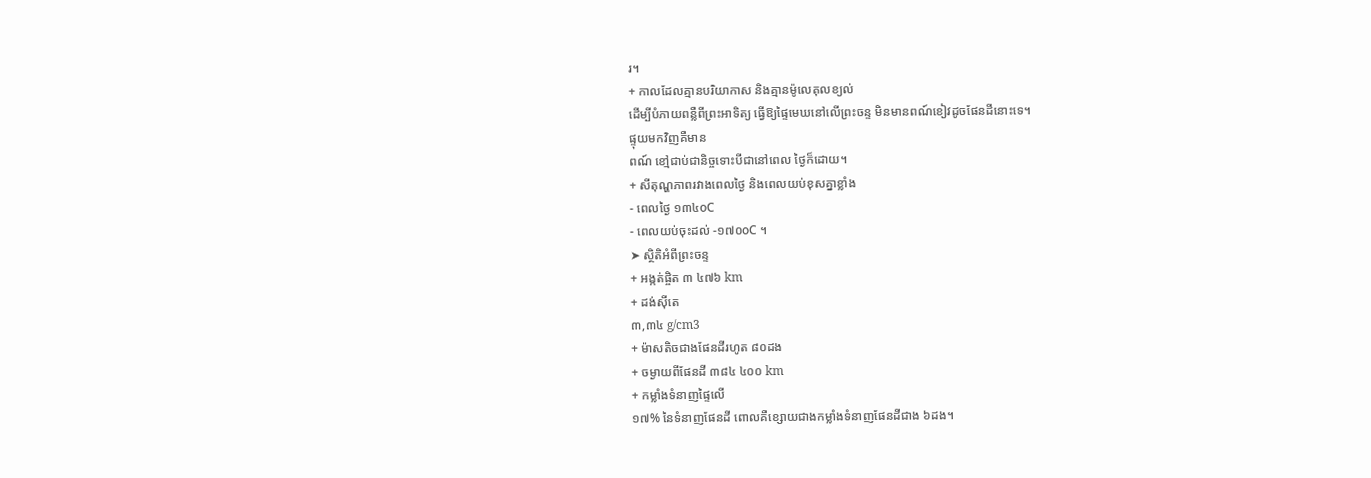រ។
+ កាលដែលគ្មានបរិយាកាស និងគ្មានម៉ូលេគុលខ្យល់
ដើម្បីបំភាយពន្លឺពីព្រះអាទិត្យ ធ្វើឱ្យផ្ទៃមេឃនៅលើព្រះចន្ទ មិនមានពណ៍ខៀវដូចផែនដីនោះទេ។
ផ្ទុយមកវិញគឺមាន
ពណ៍ ខៅ្មជាប់ជានិច្ចទោះបីជានៅពេល ថ្ងៃក៏ដោយ។
+ សីតុណ្ហភាពរវាងពេលថ្ងៃ និងពេលយប់ខុសគ្នាខ្លាំង
- ពេលថ្ងៃ ១៣៤oC
- ពេលយប់ចុះដល់ -១៧០oC ។
➤ ស្ថិតិអំពីព្រះចន្ទ
+ អង្កត់ផ្ចិត ៣ ៤៧៦ km
+ ដង់ស៊ីតេ
៣,៣៤ g/cm3
+ ម៉ាសតិចជាងផែនដីរហូត ៨០ដង
+ ចម្ងាយពីផែនដី ៣៨៤ ៤០០ km
+ កម្លាំងទំនាញផ្ទៃលើ
១៧% នៃទំនាញផែនដី ពោលគឺខ្សោយជាងកម្លាំងទំនាញផែនដីជាង ៦ដង។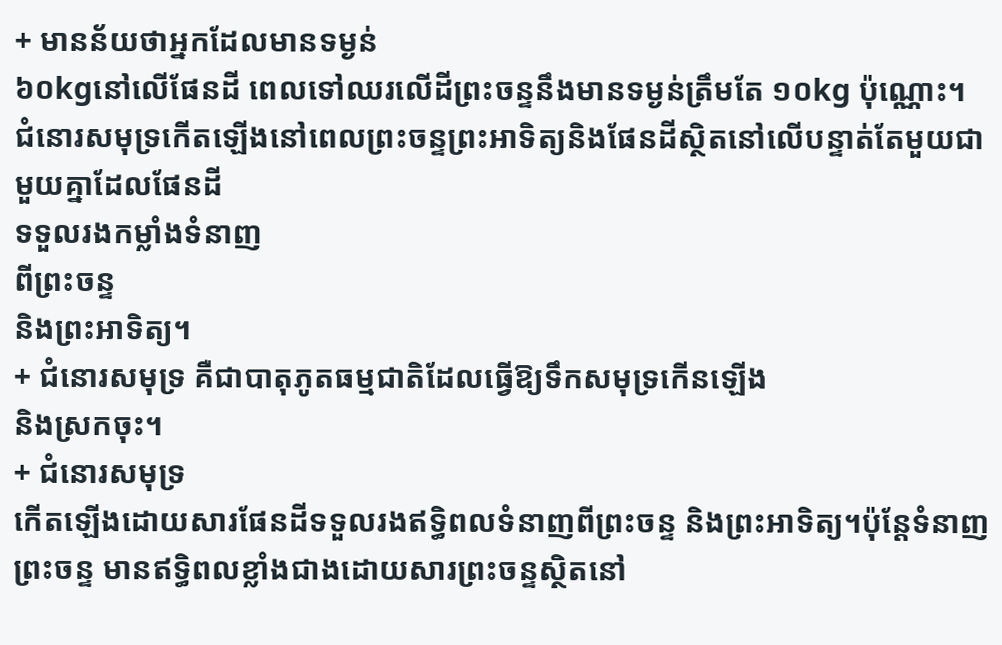+ មានន័យថាអ្នកដែលមានទម្ងន់
៦០kgនៅលើផែនដី ពេលទៅឈរលើដីព្រះចន្ទនឹងមានទម្ងន់ត្រឹមតែ ១០kg ប៉ុណ្ណោះ។
ជំនោរសមុទ្រកើតឡើងនៅពេលព្រះចន្ទព្រះអាទិត្យនិងផែនដីស្ថិតនៅលើបន្ទាត់តែមួយជាមួយគ្នាដែលផែនដី
ទទួលរងកម្លាំងទំនាញ
ពីព្រះចន្ទ
និងព្រះអាទិត្យ។
+ ជំនោរសមុទ្រ គឺជាបាតុភូតធម្មជាតិដែលធ្វើឱ្យទឹកសមុទ្រកើនឡើង
និងស្រកចុះ។
+ ជំនោរសមុទ្រ
កើតឡើងដោយសារផែនដីទទួលរងឥទ្ធិពលទំនាញពីព្រះចន្ទ និងព្រះអាទិត្យ។ប៉ុន្តែទំនាញព្រះចន្ទ មានឥទ្ធិពលខ្លាំងជាងដោយសារព្រះចន្ទស្ថិតនៅ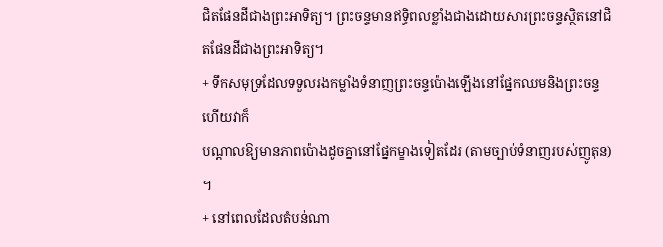ជិតផែនដីជាងព្រះអាទិត្យ។ ព្រះចន្ទមានឥទ្ធិពលខ្លាំងជាងដោយសារព្រះចន្ទស្ថិតនៅជិតផែនដីជាងព្រះអាទិត្យ។
+ ទឹកសមុទ្រដែលទទួលរងកម្លាំងទំនាញព្រះចន្ទប៉ោងឡើងនៅផ្នែកឈមនិងព្រះចន្ទហើយវាក៏
បណ្តាលឱ្យមានភាពប៉ោងដូចគ្នានៅផ្នែកម្ខាងទៀតដែរ (តាមច្បាប់ទំនាញរបស់ញូតុន) ។
+ នៅពេលដែលតំបន់ណា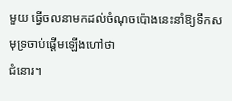មួយ ធ្វើចលនាមកដល់ចំណុចប៉ោងនេះនាំឱ្យទឹកសមុទ្រចាប់ផ្តើមឡើងហៅថា
ជំនោរ។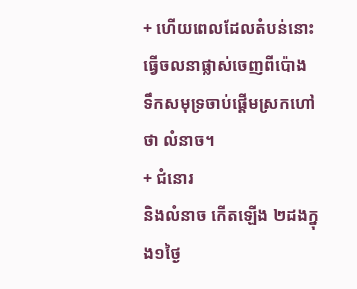+ ហើយពេលដែលតំបន់នោះធ្វើចលនាផ្លាស់ចេញពីប៉ោង
ទឹកសមុទ្រចាប់ផ្តើមស្រកហៅថា លំនាច។
+ ជំនោរ
និងលំនាច កើតឡើង ២ដងក្នុង១ថ្ងៃ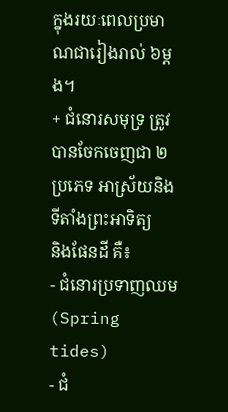ក្នុងរយៈពេលប្រមាណជារៀងរាល់ ៦ម្តង។
+ ជំនោរសមុទ្រ ត្រូវបានចែកចេញជា ២ប្រភេទ អាស្រ័យនិងទីតាំងព្រះអាទិត្យ
និងផែនដី គឺ៖
- ជំនោរប្រទាញឈម (Spring
tides)
- ជំ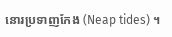នោរប្រទាញកែង (Neap tides) ។